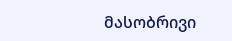მასობრივი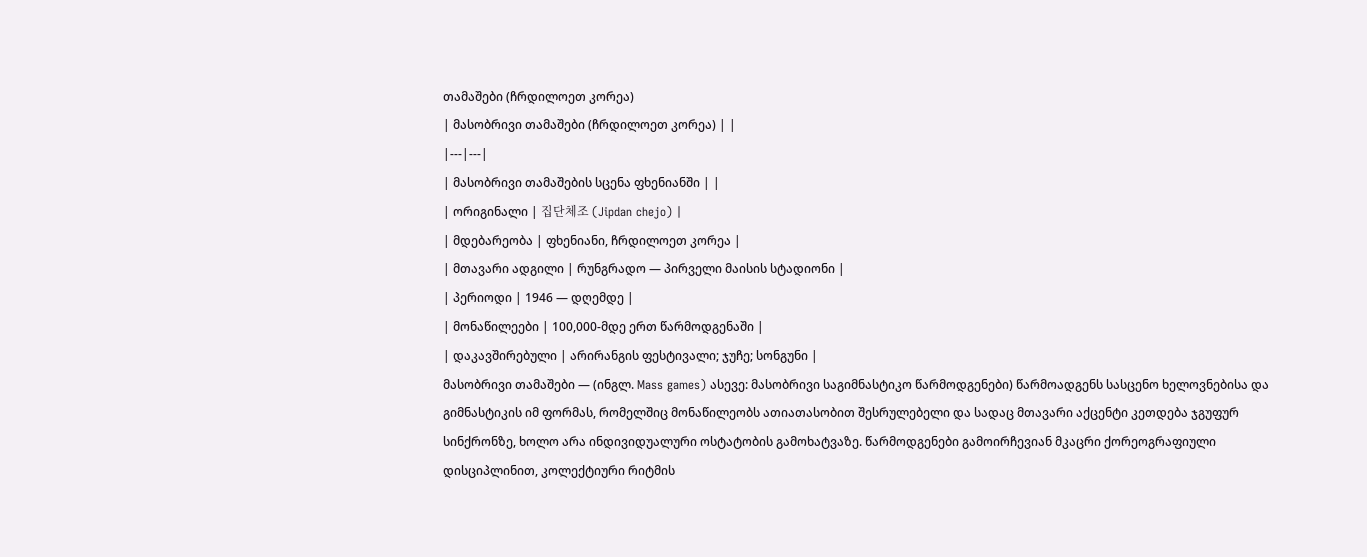თამაშები (ჩრდილოეთ კორეა)
| მასობრივი თამაშები (ჩრდილოეთ კორეა) | |
|---|---|
| მასობრივი თამაშების სცენა ფხენიანში | |
| ორიგინალი | 집단체조 (Jipdan chejo) |
| მდებარეობა | ფხენიანი, ჩრდილოეთ კორეა |
| მთავარი ადგილი | რუნგრადო — პირველი მაისის სტადიონი |
| პერიოდი | 1946 — დღემდე |
| მონაწილეები | 100,000-მდე ერთ წარმოდგენაში |
| დაკავშირებული | არირანგის ფესტივალი; ჯუჩე; სონგუნი |
მასობრივი თამაშები — (ინგლ. Mass games) ასევე: მასობრივი საგიმნასტიკო წარმოდგენები) წარმოადგენს სასცენო ხელოვნებისა და გიმნასტიკის იმ ფორმას, რომელშიც მონაწილეობს ათიათასობით შესრულებელი და სადაც მთავარი აქცენტი კეთდება ჯგუფურ სინქრონზე, ხოლო არა ინდივიდუალური ოსტატობის გამოხატვაზე. წარმოდგენები გამოირჩევიან მკაცრი ქორეოგრაფიული დისციპლინით, კოლექტიური რიტმის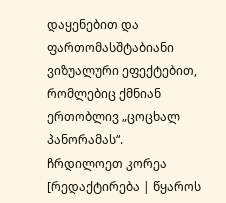დაყენებით და ფართომასშტაბიანი ვიზუალური ეფექტებით, რომლებიც ქმნიან ერთობლივ „ცოცხალ პანორამას“.
ჩრდილოეთ კორეა
[რედაქტირება | წყაროს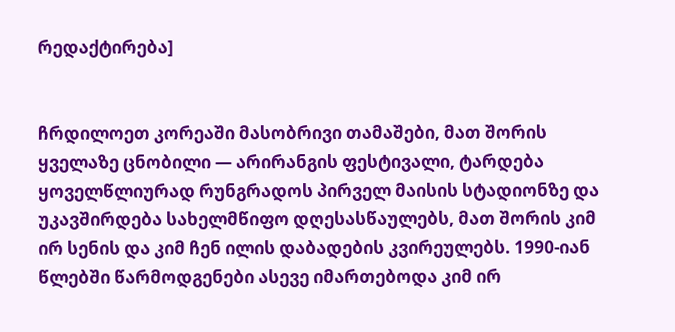რედაქტირება]


ჩრდილოეთ კორეაში მასობრივი თამაშები, მათ შორის ყველაზე ცნობილი — არირანგის ფესტივალი, ტარდება ყოველწლიურად რუნგრადოს პირველ მაისის სტადიონზე და უკავშირდება სახელმწიფო დღესასწაულებს, მათ შორის კიმ ირ სენის და კიმ ჩენ ილის დაბადების კვირეულებს. 1990-იან წლებში წარმოდგენები ასევე იმართებოდა კიმ ირ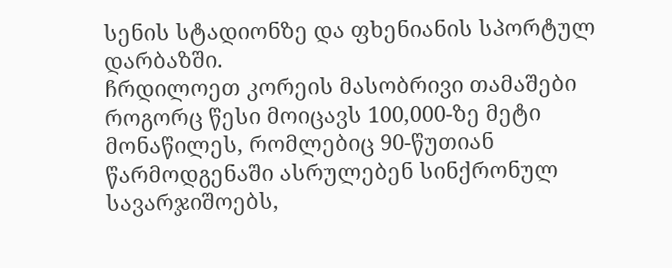სენის სტადიონზე და ფხენიანის სპორტულ დარბაზში.
ჩრდილოეთ კორეის მასობრივი თამაშები როგორც წესი მოიცავს 100,000-ზე მეტი მონაწილეს, რომლებიც 90-წუთიან წარმოდგენაში ასრულებენ სინქრონულ სავარჯიშოებს,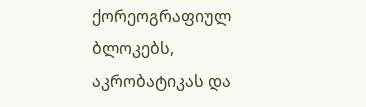ქორეოგრაფიულ ბლოკებს, აკრობატიკას და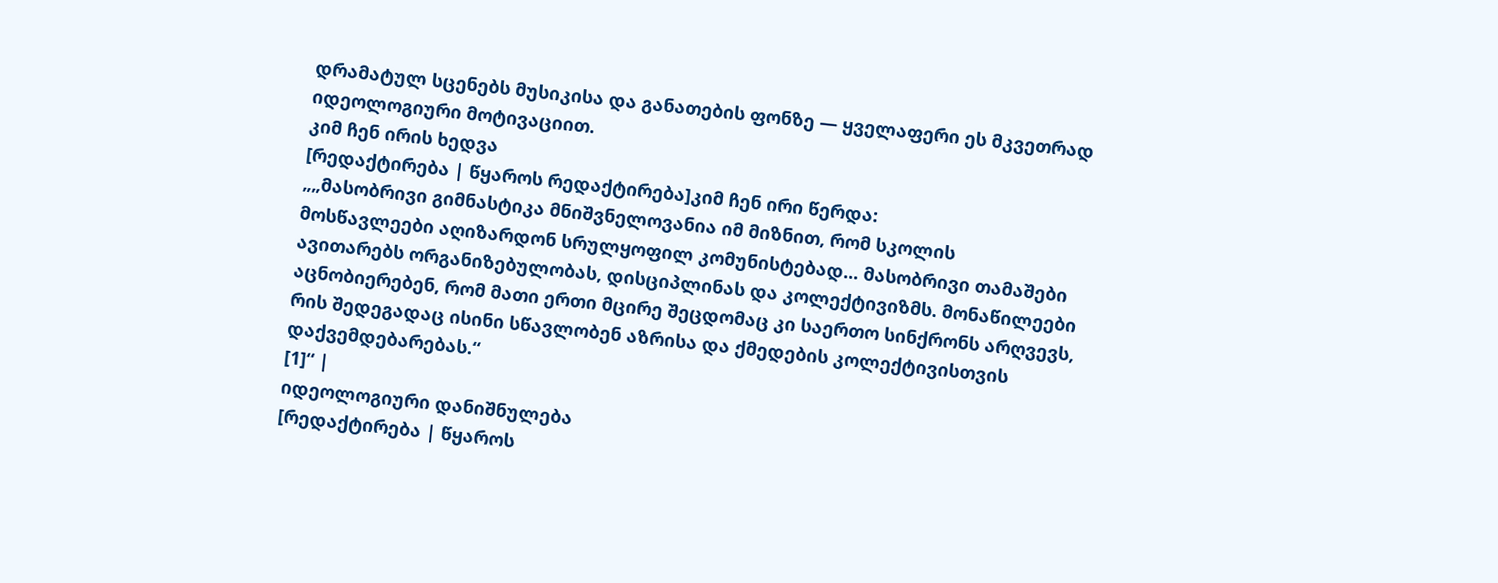დრამატულ სცენებს მუსიკისა და განათების ფონზე — ყველაფერი ეს მკვეთრად იდეოლოგიური მოტივაციით.
კიმ ჩენ ირის ხედვა
[რედაქტირება | წყაროს რედაქტირება]კიმ ჩენ ირი წერდა:
„„მასობრივი გიმნასტიკა მნიშვნელოვანია იმ მიზნით, რომ სკოლის მოსწავლეები აღიზარდონ სრულყოფილ კომუნისტებად... მასობრივი თამაშები ავითარებს ორგანიზებულობას, დისციპლინას და კოლექტივიზმს. მონაწილეები აცნობიერებენ, რომ მათი ერთი მცირე შეცდომაც კი საერთო სინქრონს არღვევს, რის შედეგადაც ისინი სწავლობენ აზრისა და ქმედების კოლექტივისთვის დაქვემდებარებას.“
[1]“ |
იდეოლოგიური დანიშნულება
[რედაქტირება | წყაროს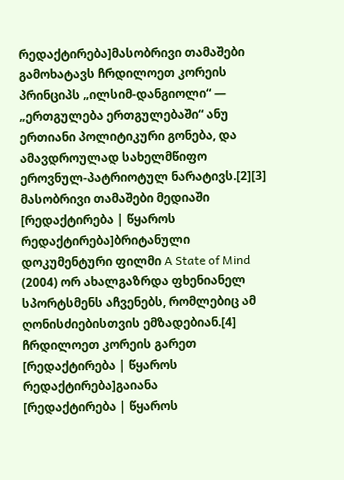რედაქტირება]მასობრივი თამაშები გამოხატავს ჩრდილოეთ კორეის პრინციპს „ილსიმ-დანგიოლი“ — „ერთგულება ერთგულებაში“ ანუ ერთიანი პოლიტიკური გონება, და ამავდროულად სახელმწიფო ეროვნულ-პატრიოტულ ნარატივს.[2][3]
მასობრივი თამაშები მედიაში
[რედაქტირება | წყაროს რედაქტირება]ბრიტანული დოკუმენტური ფილმი A State of Mind (2004) ორ ახალგაზრდა ფხენიანელ სპორტსმენს აჩვენებს, რომლებიც ამ ღონისძიებისთვის ემზადებიან.[4]
ჩრდილოეთ კორეის გარეთ
[რედაქტირება | წყაროს რედაქტირება]გაიანა
[რედაქტირება | წყაროს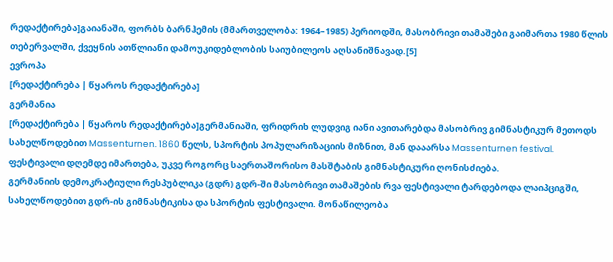რედაქტირება]გაიანაში, ფორბს ბარნჰემის (მმართველობა: 1964–1985) პერიოდში, მასობრივი თამაშები გაიმართა 1980 წლის თებერვალში, ქვეყნის ათწლიანი დამოუკიდებლობის საიუბილეოს აღსანიშნავად.[5]
ევროპა
[რედაქტირება | წყაროს რედაქტირება]
გერმანია
[რედაქტირება | წყაროს რედაქტირება]გერმანიაში, ფრიდრიხ ლუდვიგ იანი ავითარებდა მასობრივ გიმნასტიკურ მეთოდს სახელწოდებით Massenturnen. 1860 წელს, სპორტის პოპულარიზაციის მიზნით, მან დააარსა Massenturnen festival. ფესტივალი დღემდე იმართება, უკვე როგორც საერთაშორისო მასშტაბის გიმნასტიკური ღონისძიება.
გერმანიის დემოკრატიული რესპუბლიკა (გდრ) გდრ-ში მასობრივი თამაშების რვა ფესტივალი ტარდებოდა ლაიპციგში, სახელწოდებით გდრ-ის გიმნასტიკისა და სპორტის ფესტივალი. მონაწილეობა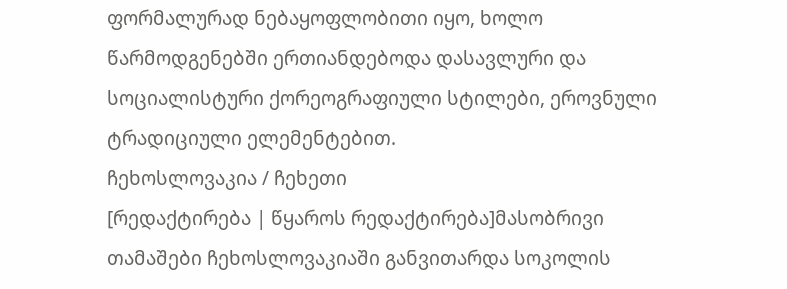ფორმალურად ნებაყოფლობითი იყო, ხოლო წარმოდგენებში ერთიანდებოდა დასავლური და სოციალისტური ქორეოგრაფიული სტილები, ეროვნული ტრადიციული ელემენტებით.
ჩეხოსლოვაკია / ჩეხეთი
[რედაქტირება | წყაროს რედაქტირება]მასობრივი თამაშები ჩეხოსლოვაკიაში განვითარდა სოკოლის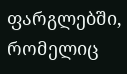ფარგლებში, რომელიც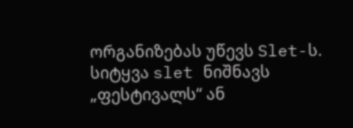ორგანიზებას უწევს Slet-ს. სიტყვა slet ნიშნავს „ფესტივალს“ ან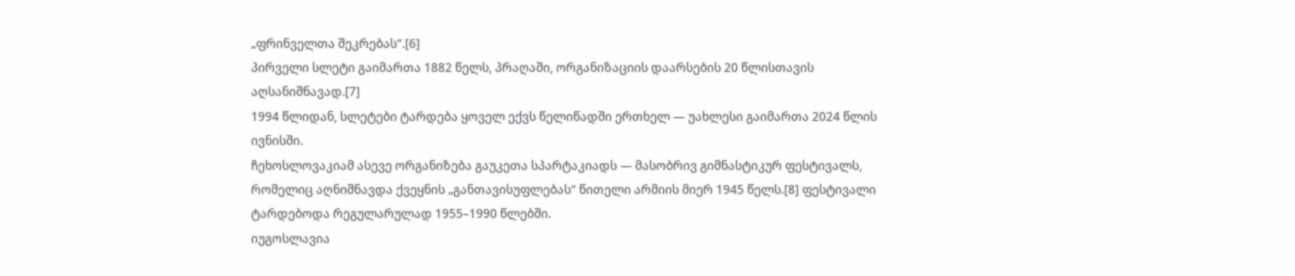„ფრინველთა შეკრებას“.[6]
პირველი სლეტი გაიმართა 1882 წელს, პრაღაში, ორგანიზაციის დაარსების 20 წლისთავის აღსანიშნავად.[7]
1994 წლიდან, სლეტები ტარდება ყოველ ექვს წელიწადში ერთხელ — უახლესი გაიმართა 2024 წლის ივნისში.
ჩეხოსლოვაკიამ ასევე ორგანიზება გაუკეთა სპარტაკიადს — მასობრივ გიმნასტიკურ ფესტივალს, რომელიც აღნიშნავდა ქვეყნის „განთავისუფლებას“ წითელი არმიის მიერ 1945 წელს.[8] ფესტივალი ტარდებოდა რეგულარულად 1955–1990 წლებში.
იუგოსლავია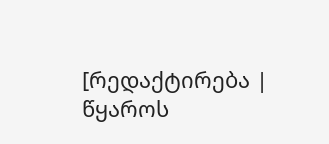[რედაქტირება | წყაროს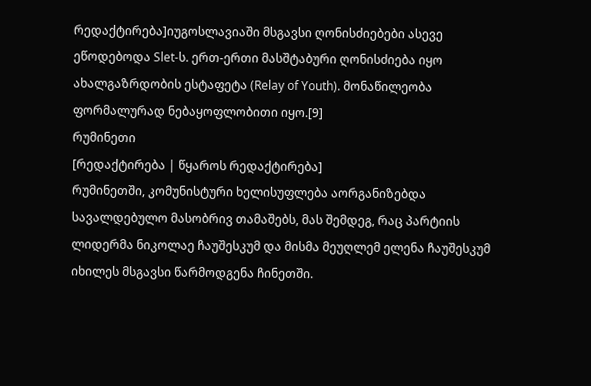რედაქტირება]იუგოსლავიაში მსგავსი ღონისძიებები ასევე ეწოდებოდა Slet-ს. ერთ-ერთი მასშტაბური ღონისძიება იყო ახალგაზრდობის ესტაფეტა (Relay of Youth). მონაწილეობა ფორმალურად ნებაყოფლობითი იყო.[9]
რუმინეთი
[რედაქტირება | წყაროს რედაქტირება]
რუმინეთში, კომუნისტური ხელისუფლება აორგანიზებდა სავალდებულო მასობრივ თამაშებს, მას შემდეგ, რაც პარტიის ლიდერმა ნიკოლაე ჩაუშესკუმ და მისმა მეუღლემ ელენა ჩაუშესკუმ იხილეს მსგავსი წარმოდგენა ჩინეთში.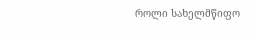როლი სახელმწიფო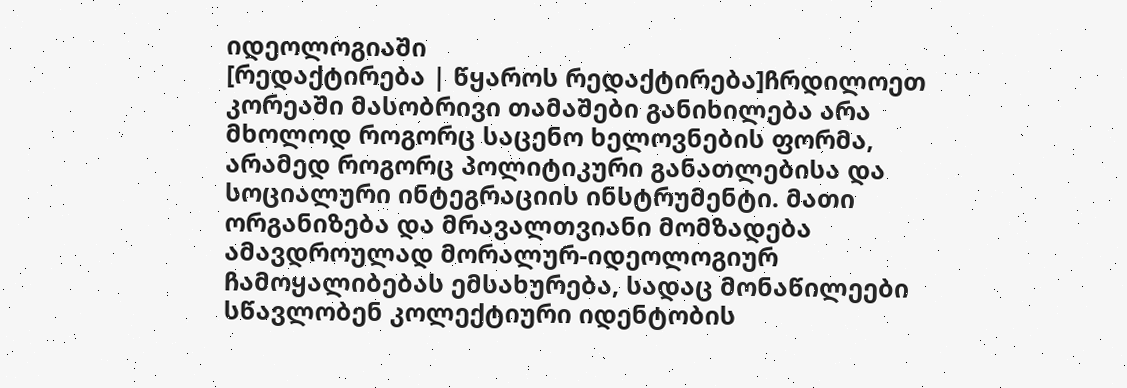იდეოლოგიაში
[რედაქტირება | წყაროს რედაქტირება]ჩრდილოეთ კორეაში მასობრივი თამაშები განიხილება არა მხოლოდ როგორც საცენო ხელოვნების ფორმა, არამედ როგორც პოლიტიკური განათლებისა და სოციალური ინტეგრაციის ინსტრუმენტი. მათი ორგანიზება და მრავალთვიანი მომზადება ამავდროულად მორალურ-იდეოლოგიურ ჩამოყალიბებას ემსახურება, სადაც მონაწილეები სწავლობენ კოლექტიური იდენტობის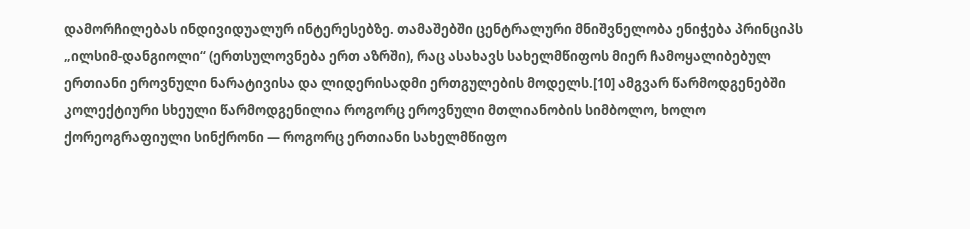დამორჩილებას ინდივიდუალურ ინტერესებზე. თამაშებში ცენტრალური მნიშვნელობა ენიჭება პრინციპს „ილსიმ-დანგიოლი“ (ერთსულოვნება ერთ აზრში), რაც ასახავს სახელმწიფოს მიერ ჩამოყალიბებულ ერთიანი ეროვნული ნარატივისა და ლიდერისადმი ერთგულების მოდელს.[10] ამგვარ წარმოდგენებში კოლექტიური სხეული წარმოდგენილია როგორც ეროვნული მთლიანობის სიმბოლო, ხოლო ქორეოგრაფიული სინქრონი — როგორც ერთიანი სახელმწიფო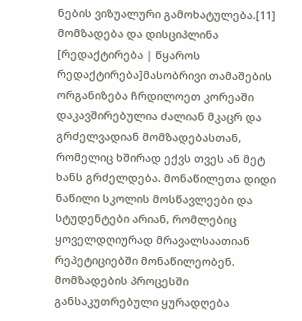ნების ვიზუალური გამოხატულება.[11]
მომზადება და დისციპლინა
[რედაქტირება | წყაროს რედაქტირება]მასობრივი თამაშების ორგანიზება ჩრდილოეთ კორეაში დაკავშირებულია ძალიან მკაცრ და გრძელვადიან მომზადებასთან, რომელიც ხშირად ექვს თვეს ან მეტ ხანს გრძელდება. მონაწილეთა დიდი ნაწილი სკოლის მოსწავლეები და სტუდენტები არიან, რომლებიც ყოველდღიურად მრავალსაათიან რეპეტიციებში მონაწილეობენ. მომზადების პროცესში განსაკუთრებული ყურადღება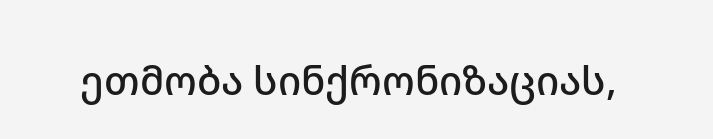ეთმობა სინქრონიზაციას,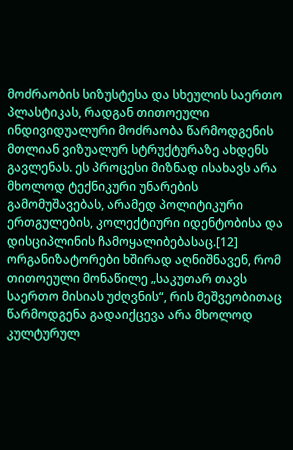მოძრაობის სიზუსტესა და სხეულის საერთო პლასტიკას, რადგან თითოეული ინდივიდუალური მოძრაობა წარმოდგენის მთლიან ვიზუალურ სტრუქტურაზე ახდენს გავლენას. ეს პროცესი მიზნად ისახავს არა მხოლოდ ტექნიკური უნარების გამომუშავებას, არამედ პოლიტიკური ერთგულების, კოლექტიური იდენტობისა და დისციპლინის ჩამოყალიბებასაც.[12] ორგანიზატორები ხშირად აღნიშნავენ, რომ თითოეული მონაწილე „საკუთარ თავს საერთო მისიას უძღვნის“, რის მეშვეობითაც წარმოდგენა გადაიქცევა არა მხოლოდ კულტურულ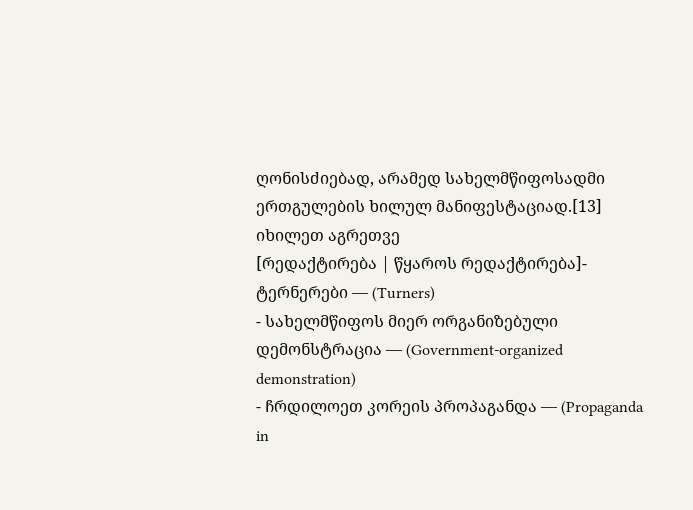ღონისძიებად, არამედ სახელმწიფოსადმი ერთგულების ხილულ მანიფესტაციად.[13]
იხილეთ აგრეთვე
[რედაქტირება | წყაროს რედაქტირება]- ტერნერები — (Turners)
- სახელმწიფოს მიერ ორგანიზებული დემონსტრაცია — (Government-organized demonstration)
- ჩრდილოეთ კორეის პროპაგანდა — (Propaganda in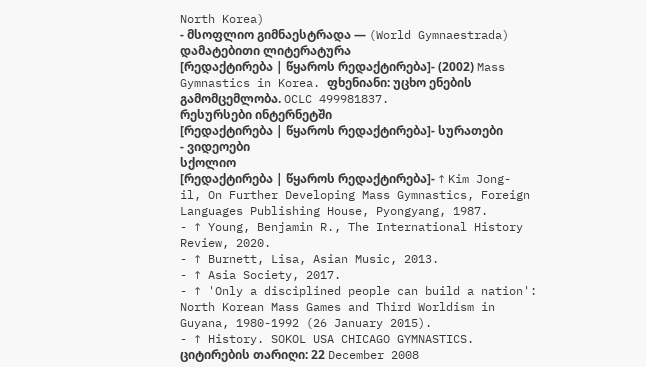North Korea)
- მსოფლიო გიმნაესტრადა — (World Gymnaestrada)
დამატებითი ლიტერატურა
[რედაქტირება | წყაროს რედაქტირება]- (2002) Mass Gymnastics in Korea. ფხენიანი: უცხო ენების გამომცემლობა. OCLC 499981837.
რესურსები ინტერნეტში
[რედაქტირება | წყაროს რედაქტირება]- სურათები
- ვიდეოები
სქოლიო
[რედაქტირება | წყაროს რედაქტირება]- ↑ Kim Jong-il, On Further Developing Mass Gymnastics, Foreign Languages Publishing House, Pyongyang, 1987.
- ↑ Young, Benjamin R., The International History Review, 2020.
- ↑ Burnett, Lisa, Asian Music, 2013.
- ↑ Asia Society, 2017.
- ↑ 'Only a disciplined people can build a nation': North Korean Mass Games and Third Worldism in Guyana, 1980-1992 (26 January 2015).
- ↑ History. SOKOL USA CHICAGO GYMNASTICS. ციტირების თარიღი: 22 December 2008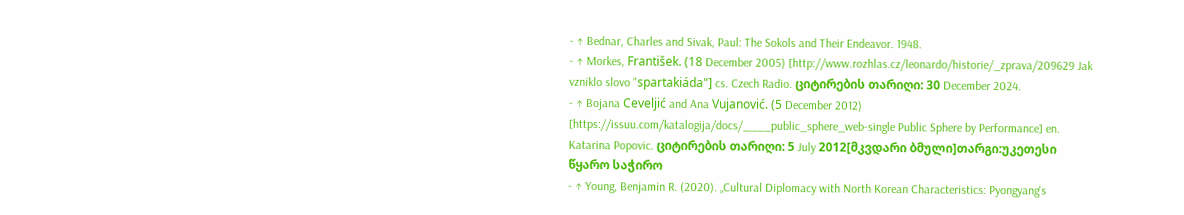- ↑ Bednar, Charles and Sivak, Paul: The Sokols and Their Endeavor. 1948.
- ↑ Morkes, František. (18 December 2005) [http://www.rozhlas.cz/leonardo/historie/_zprava/209629 Jak vzniklo slovo "spartakiáda"] cs. Czech Radio. ციტირების თარიღი: 30 December 2024.
- ↑ Bojana Ceveljić and Ana Vujanović. (5 December 2012) [https://issuu.com/katalogija/docs/____public_sphere_web-single Public Sphere by Performance] en. Katarina Popovic. ციტირების თარიღი: 5 July 2012[მკვდარი ბმული]თარგი:უკეთესი წყარო საჭირო
- ↑ Young, Benjamin R. (2020). „Cultural Diplomacy with North Korean Characteristics: Pyongyang's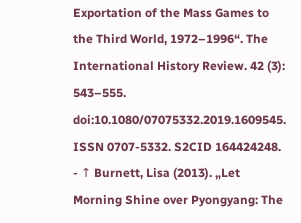Exportation of the Mass Games to the Third World, 1972–1996“. The International History Review. 42 (3): 543–555. doi:10.1080/07075332.2019.1609545. ISSN 0707-5332. S2CID 164424248.
- ↑ Burnett, Lisa (2013). „Let Morning Shine over Pyongyang: The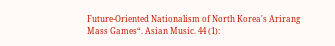Future-Oriented Nationalism of North Korea's Arirang Mass Games“. Asian Music. 44 (1):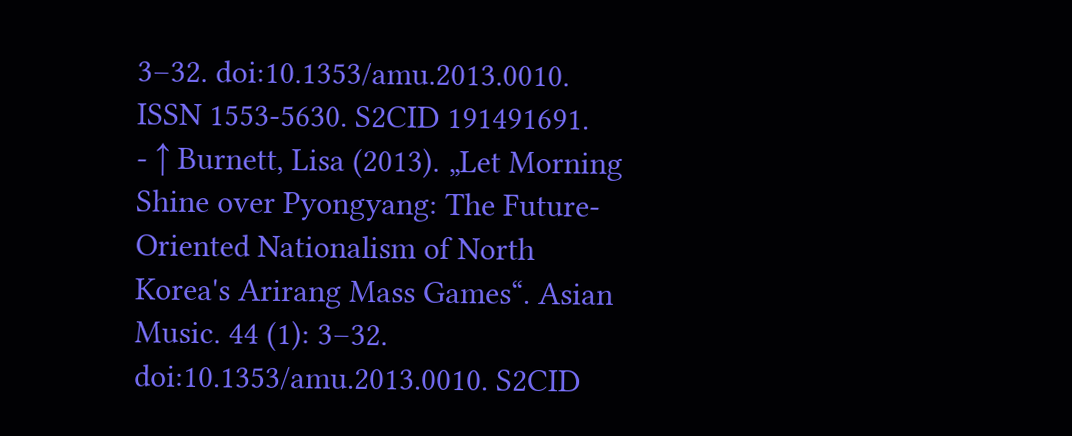3–32. doi:10.1353/amu.2013.0010. ISSN 1553-5630. S2CID 191491691.
- ↑ Burnett, Lisa (2013). „Let Morning Shine over Pyongyang: The Future-Oriented Nationalism of North Korea's Arirang Mass Games“. Asian Music. 44 (1): 3–32. doi:10.1353/amu.2013.0010. S2CID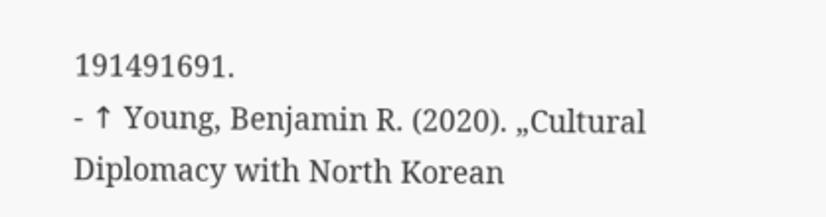191491691.
- ↑ Young, Benjamin R. (2020). „Cultural Diplomacy with North Korean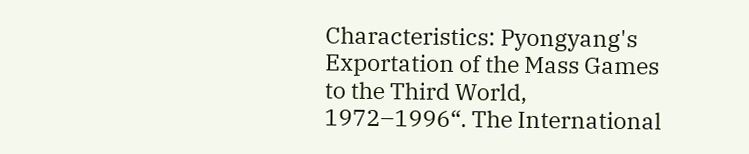Characteristics: Pyongyang's Exportation of the Mass Games to the Third World, 1972–1996“. The International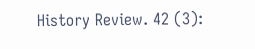History Review. 42 (3):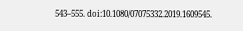543–555. doi:10.1080/07075332.2019.1609545.